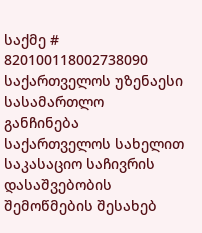საქმე # 820100118002738090
საქართველოს უზენაესი სასამართლო
განჩინება
საქართველოს სახელით
საკასაციო საჩივრის დასაშვებობის
შემოწმების შესახებ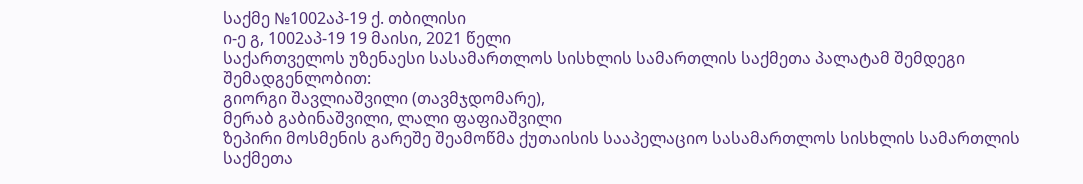საქმე №1002აპ-19 ქ. თბილისი
ი-ე გ, 1002აპ-19 19 მაისი, 2021 წელი
საქართველოს უზენაესი სასამართლოს სისხლის სამართლის საქმეთა პალატამ შემდეგი შემადგენლობით:
გიორგი შავლიაშვილი (თავმჯდომარე),
მერაბ გაბინაშვილი, ლალი ფაფიაშვილი
ზეპირი მოსმენის გარეშე შეამოწმა ქუთაისის სააპელაციო სასამართლოს სისხლის სამართლის საქმეთა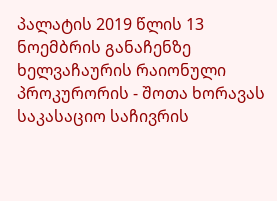პალატის 2019 წლის 13 ნოემბრის განაჩენზე ხელვაჩაურის რაიონული პროკურორის - შოთა ხორავას საკასაციო საჩივრის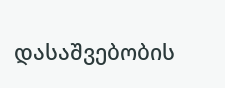დასაშვებობის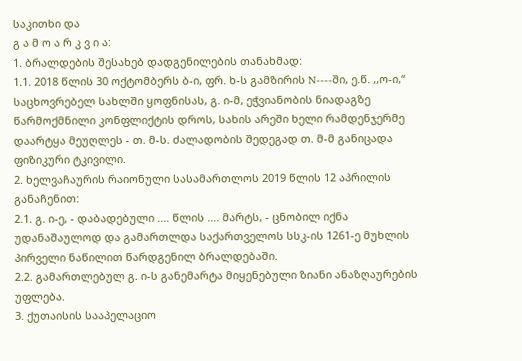საკითხი და
გ ა მ ო ა რ კ ვ ი ა:
1. ბრალდების შესახებ დადგენილების თანახმად:
1.1. 2018 წლის 30 ოქტომბერს ბ-ი, ფრ. ხ-ს გამზირის N----ში, ე.წ. ,,ო-ი,“ საცხოვრებელ სახლში ყოფნისას, გ. ი-მ, ეჭვიანობის ნიადაგზე წარმოქმნილი კონფლიქტის დროს, სახის არეში ხელი რამდენჯერმე დაარტყა მეუღლეს - თ. მ-ს. ძალადობის შედეგად თ. მ-მ განიცადა ფიზიკური ტკივილი.
2. ხელვაჩაურის რაიონული სასამართლოს 2019 წლის 12 აპრილის განაჩენით:
2.1. გ. ი-ე, - დაბადებული .... წლის .... მარტს, - ცნობილ იქნა უდანაშაულოდ და გამართლდა საქართველოს სსკ-ის 1261-ე მუხლის პირველი ნაწილით წარდგენილ ბრალდებაში.
2.2. გამართლებულ გ. ი-ს განემარტა მიყენებული ზიანი ანაზღაურების უფლება.
3. ქუთაისის სააპელაციო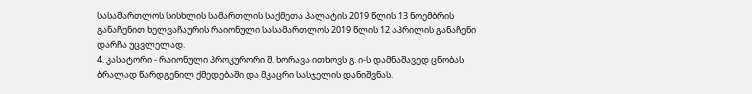სასამართლოს სისხლის სამართლის საქმეთა პალატის 2019 წლის 13 ნოემბრის განაჩენით ხელვაჩაურის რაიონული სასამართლოს 2019 წლის 12 აპრილის განაჩენი დარჩა უცვლელად.
4. კასატორი - რაიონული პროკურორი შ. ხორავა ითხოვს გ. ი-ს დამნაშავედ ცნობას ბრალად წარდგენილ ქმედებაში და მკაცრი სასჯელის დანიშვნას.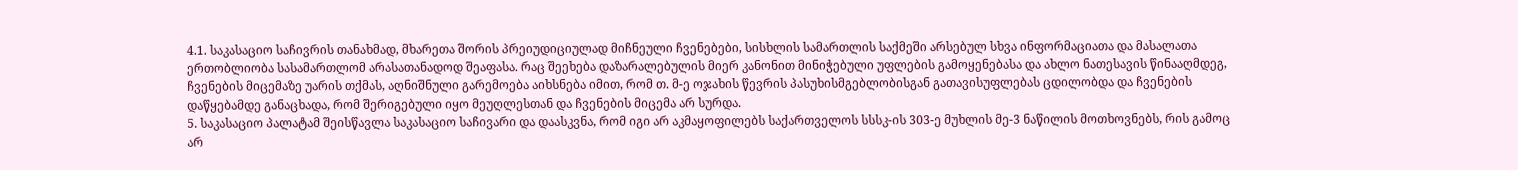4.1. საკასაციო საჩივრის თანახმად, მხარეთა შორის პრეიუდიციულად მიჩნეული ჩვენებები, სისხლის სამართლის საქმეში არსებულ სხვა ინფორმაციათა და მასალათა ერთობლიობა სასამართლომ არასათანადოდ შეაფასა. რაც შეეხება დაზარალებულის მიერ კანონით მინიჭებული უფლების გამოყენებასა და ახლო ნათესავის წინააღმდეგ, ჩვენების მიცემაზე უარის თქმას, აღნიშნული გარემოება აიხსნება იმით, რომ თ. მ-ე ოჯახის წევრის პასუხისმგებლობისგან გათავისუფლებას ცდილობდა და ჩვენების დაწყებამდე განაცხადა, რომ შერიგებული იყო მეუღლესთან და ჩვენების მიცემა არ სურდა.
5. საკასაციო პალატამ შეისწავლა საკასაციო საჩივარი და დაასკვნა, რომ იგი არ აკმაყოფილებს საქართველოს სსსკ-ის 303-ე მუხლის მე-3 ნაწილის მოთხოვნებს, რის გამოც არ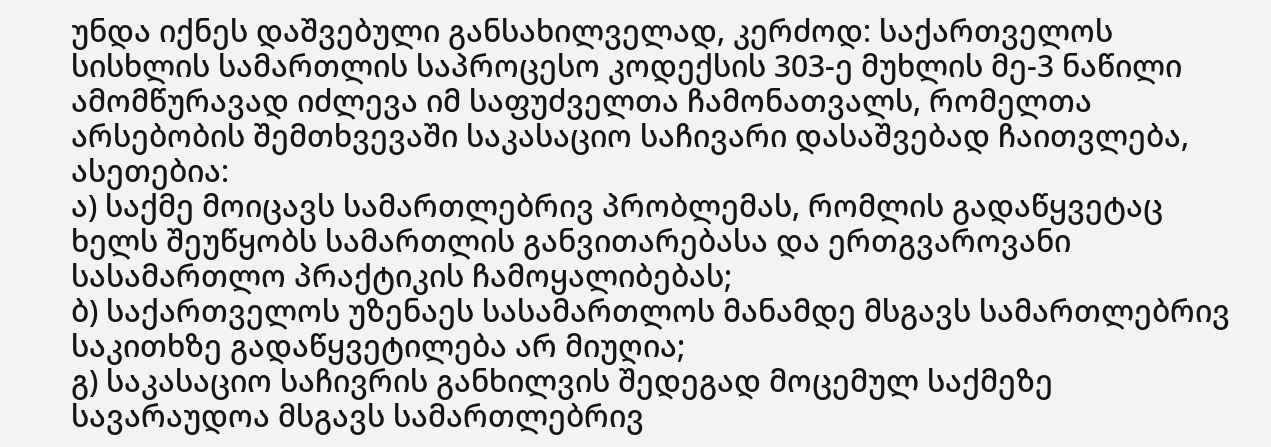უნდა იქნეს დაშვებული განსახილველად, კერძოდ: საქართველოს სისხლის სამართლის საპროცესო კოდექსის 303-ე მუხლის მე-3 ნაწილი ამომწურავად იძლევა იმ საფუძველთა ჩამონათვალს, რომელთა არსებობის შემთხვევაში საკასაციო საჩივარი დასაშვებად ჩაითვლება, ასეთებია:
ა) საქმე მოიცავს სამართლებრივ პრობლემას, რომლის გადაწყვეტაც ხელს შეუწყობს სამართლის განვითარებასა და ერთგვაროვანი სასამართლო პრაქტიკის ჩამოყალიბებას;
ბ) საქართველოს უზენაეს სასამართლოს მანამდე მსგავს სამართლებრივ საკითხზე გადაწყვეტილება არ მიუღია;
გ) საკასაციო საჩივრის განხილვის შედეგად მოცემულ საქმეზე სავარაუდოა მსგავს სამართლებრივ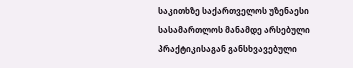საკითხზე საქართველოს უზენაესი სასამართლოს მანამდე არსებული პრაქტიკისაგან განსხვავებული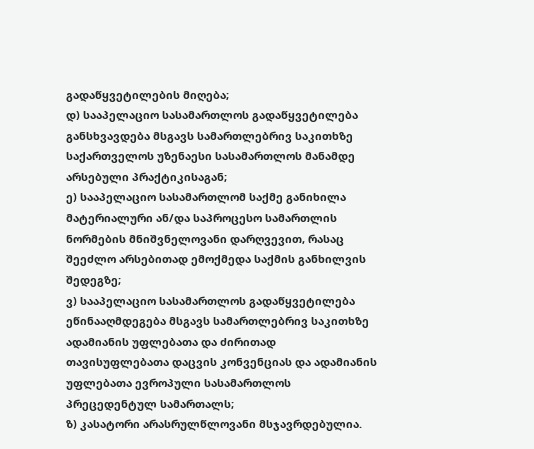გადაწყვეტილების მიღება;
დ) სააპელაციო სასამართლოს გადაწყვეტილება განსხვავდება მსგავს სამართლებრივ საკითხზე საქართველოს უზენაესი სასამართლოს მანამდე არსებული პრაქტიკისაგან;
ე) სააპელაციო სასამართლომ საქმე განიხილა მატერიალური ან/და საპროცესო სამართლის ნორმების მნიშვნელოვანი დარღვევით, რასაც შეეძლო არსებითად ემოქმედა საქმის განხილვის შედეგზე;
ვ) სააპელაციო სასამართლოს გადაწყვეტილება ეწინააღმდეგება მსგავს სამართლებრივ საკითხზე ადამიანის უფლებათა და ძირითად თავისუფლებათა დაცვის კონვენციას და ადამიანის უფლებათა ევროპული სასამართლოს პრეცედენტულ სამართალს;
ზ) კასატორი არასრულწლოვანი მსჯავრდებულია.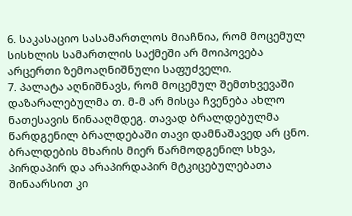6. საკასაციო სასამართლოს მიაჩნია, რომ მოცემულ სისხლის სამართლის საქმეში არ მოიპოვება არცერთი ზემოაღნიშნული საფუძველი.
7. პალატა აღნიშნავს, რომ მოცემულ შემთხვევაში დაზარალებულმა თ. მ-მ არ მისცა ჩვენება ახლო ნათესავის წინააღმდეგ. თავად ბრალდებულმა წარდგენილ ბრალდებაში თავი დამნაშავედ არ ცნო. ბრალდების მხარის მიერ წარმოდგენილ სხვა, პირდაპირ და არაპირდაპირ მტკიცებულებათა შინაარსით კი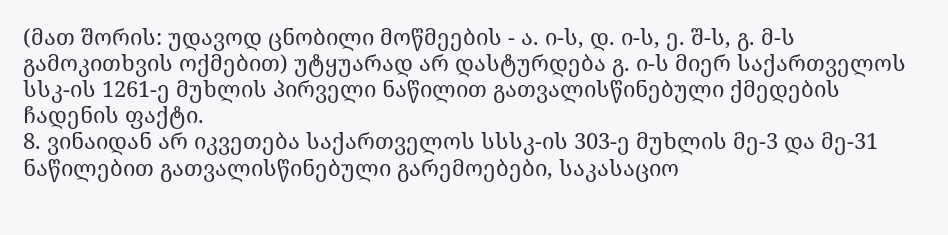(მათ შორის: უდავოდ ცნობილი მოწმეების - ა. ი-ს, დ. ი-ს, ე. შ-ს, გ. მ-ს გამოკითხვის ოქმებით) უტყუარად არ დასტურდება გ. ი-ს მიერ საქართველოს სსკ-ის 1261-ე მუხლის პირველი ნაწილით გათვალისწინებული ქმედების ჩადენის ფაქტი.
8. ვინაიდან არ იკვეთება საქართველოს სსსკ-ის 303-ე მუხლის მე-3 და მე-31 ნაწილებით გათვალისწინებული გარემოებები, საკასაციო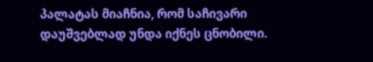პალატას მიაჩნია, რომ საჩივარი დაუშვებლად უნდა იქნეს ცნობილი.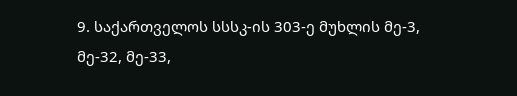9. საქართველოს სსსკ-ის 303-ე მუხლის მე-3, მე-32, მე-33,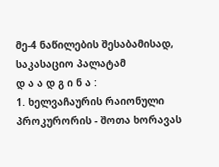მე-4 ნაწილების შესაბამისად, საკასაციო პალატამ
დ ა ა დ გ ი ნ ა :
1. ხელვაჩაურის რაიონული პროკურორის - შოთა ხორავას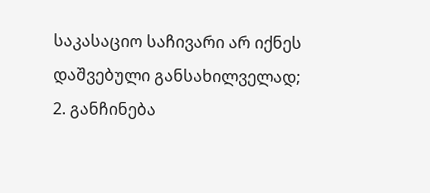საკასაციო საჩივარი არ იქნეს დაშვებული განსახილველად;
2. განჩინება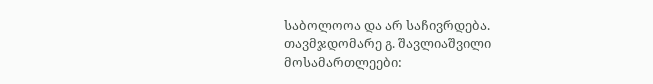საბოლოოა და არ საჩივრდება.
თავმჯდომარე გ. შავლიაშვილი
მოსამართლეები: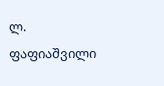ლ. ფაფიაშვილი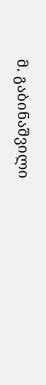მ. გაბინაშვილი